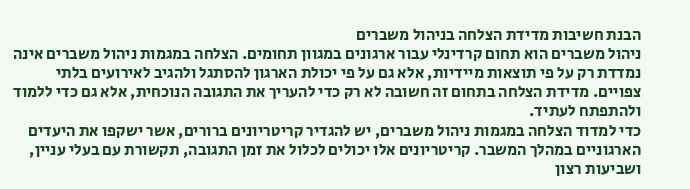הבנת חשיבות מדידת הצלחה בניהול משברים
ניהול משברים הוא תחום קרדינלי עבור ארגונים במגוון תחומים. הצלחה במגמות ניהול משברים אינה נמדדת רק על פי תוצאות מיידיות, אלא גם על פי יכולת הארגון להסתגל ולהגיב לאירועים בלתי צפויים. מדידת הצלחה בתחום זה חשובה לא רק כדי להעריך את התגובה הנוכחית, אלא גם כדי ללמוד ולהתפתח לעתיד.
כדי למדוד הצלחה במגמות ניהול משברים, יש להגדיר קריטריונים ברורים, אשר ישקפו את היעדים הארגוניים במהלך המשבר. קריטריונים אלו יכולים לכלול את זמן התגובה, תקשורת עם בעלי עניין, ושביעות רצון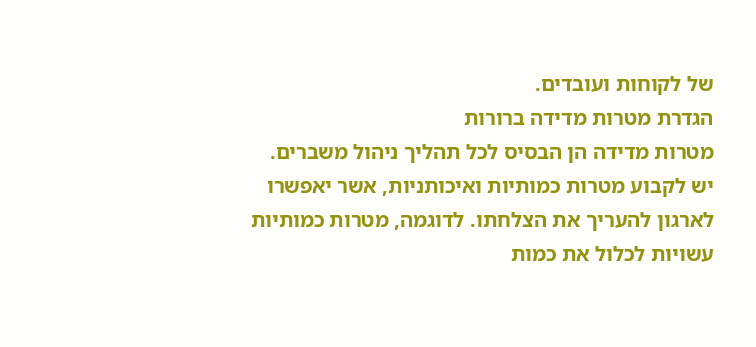של לקוחות ועובדים.
הגדרת מטרות מדידה ברורות
מטרות מדידה הן הבסיס לכל תהליך ניהול משברים. יש לקבוע מטרות כמותיות ואיכותניות, אשר יאפשרו לארגון להעריך את הצלחתו. לדוגמה, מטרות כמותיות עשויות לכלול את כמות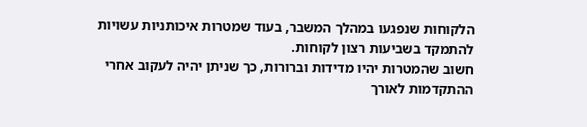הלקוחות שנפגעו במהלך המשבר, בעוד שמטרות איכותניות עשויות להתמקד בשביעות רצון לקוחות.
חשוב שהמטרות יהיו מדידות וברורות, כך שניתן יהיה לעקוב אחרי ההתקדמות לאורך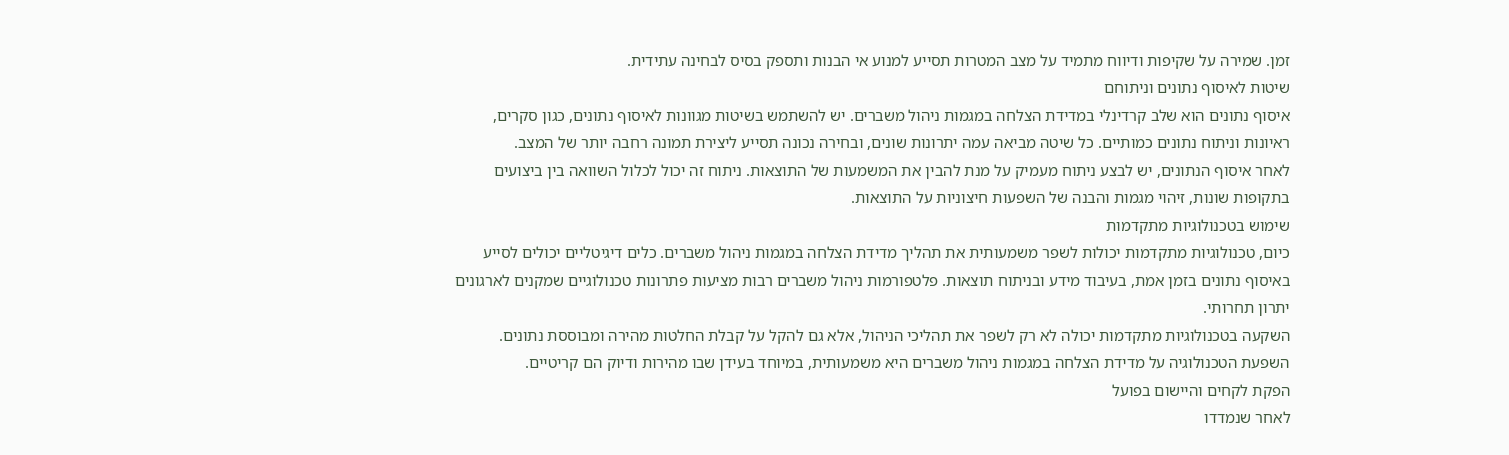זמן. שמירה על שקיפות ודיווח מתמיד על מצב המטרות תסייע למנוע אי הבנות ותספק בסיס לבחינה עתידית.
שיטות לאיסוף נתונים וניתוחם
איסוף נתונים הוא שלב קרדינלי במדידת הצלחה במגמות ניהול משברים. יש להשתמש בשיטות מגוונות לאיסוף נתונים, כגון סקרים, ראיונות וניתוח נתונים כמותיים. כל שיטה מביאה עמה יתרונות שונים, ובחירה נכונה תסייע ליצירת תמונה רחבה יותר של המצב.
לאחר איסוף הנתונים, יש לבצע ניתוח מעמיק על מנת להבין את המשמעות של התוצאות. ניתוח זה יכול לכלול השוואה בין ביצועים בתקופות שונות, זיהוי מגמות והבנה של השפעות חיצוניות על התוצאות.
שימוש בטכנולוגיות מתקדמות
כיום, טכנולוגיות מתקדמות יכולות לשפר משמעותית את תהליך מדידת הצלחה במגמות ניהול משברים. כלים דיגיטליים יכולים לסייע באיסוף נתונים בזמן אמת, בעיבוד מידע ובניתוח תוצאות. פלטפורמות ניהול משברים רבות מציעות פתרונות טכנולוגיים שמקנים לארגונים יתרון תחרותי.
השקעה בטכנולוגיות מתקדמות יכולה לא רק לשפר את תהליכי הניהול, אלא גם להקל על קבלת החלטות מהירה ומבוססת נתונים. השפעת הטכנולוגיה על מדידת הצלחה במגמות ניהול משברים היא משמעותית, במיוחד בעידן שבו מהירות ודיוק הם קריטיים.
הפקת לקחים והיישום בפועל
לאחר שנמדדו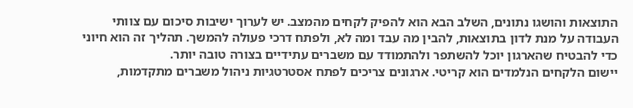התוצאות והושגו נתונים, השלב הבא הוא להפיק לקחים מהמצב. יש לערוך ישיבות סיכום עם צוותי העבודה על מנת לדון בתוצאות, להבין מה עבד ומה לא, ולפתח דרכי פעולה להמשך. תהליך זה הוא חיוני כדי להבטיח שהארגון יוכל להשתפר ולהתמודד עם משברים עתידיים בצורה טובה יותר.
יישום הלקחים הנלמדים הוא קריטי. ארגונים צריכים לפתח אסטרטגיות ניהול משברים מתקדמות,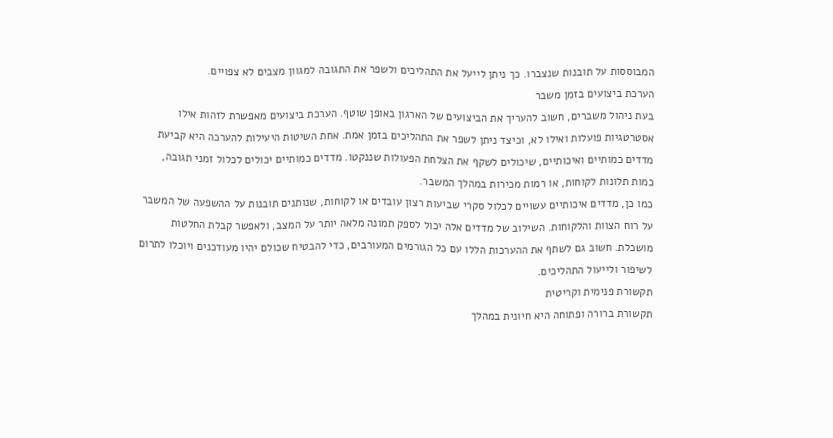המבוססות על תובנות שנצברו. כך ניתן לייעל את התהליכים ולשפר את התגובה למגוון מצבים לא צפויים.
הערכת ביצועים בזמן משבר
בעת ניהול משברים, חשוב להעריך את הביצועים של הארגון באופן שוטף. הערכת ביצועים מאפשרת לזהות אילו אסטרטגיות פועלות ואילו לא, וכיצד ניתן לשפר את התהליכים בזמן אמת. אחת השיטות היעילות להערכה היא קביעת מדדים כמותיים ואיכותיים, שיכולים לשקף את הצלחת הפעולות שננקטו. מדדים כמותיים יכולים לכלול זמני תגובה, כמות תלונות לקוחות, או רמות מכירות במהלך המשבר.
כמו כן, מדדים איכותיים עשויים לכלול סקרי שביעות רצון עובדים או לקוחות, שנותנים תובנות על ההשפעה של המשבר על רוח הצוות והלקוחות. השילוב של מדדים אלה יכול לספק תמונה מלאה יותר על המצב, ולאפשר קבלת החלטות מושכלת. חשוב גם לשתף את ההערכות הללו עם כל הגורמים המעורבים, כדי להבטיח שכולם יהיו מעודכנים ויוכלו לתרום לשיפור ולייעול התהליכים.
תקשורת פנימית וקריטית
תקשורת ברורה ופתוחה היא חיונית במהלך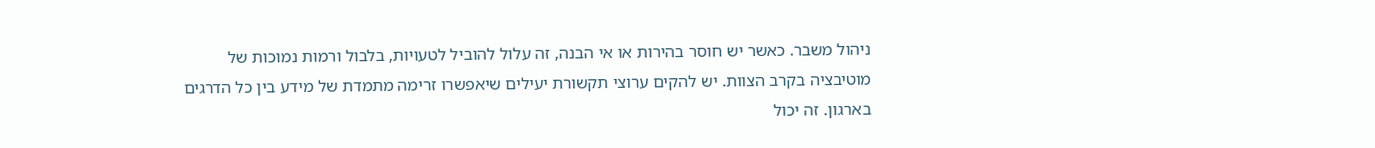ניהול משבר. כאשר יש חוסר בהירות או אי הבנה, זה עלול להוביל לטעויות, בלבול ורמות נמוכות של מוטיבציה בקרב הצוות. יש להקים ערוצי תקשורת יעילים שיאפשרו זרימה מתמדת של מידע בין כל הדרגים בארגון. זה יכול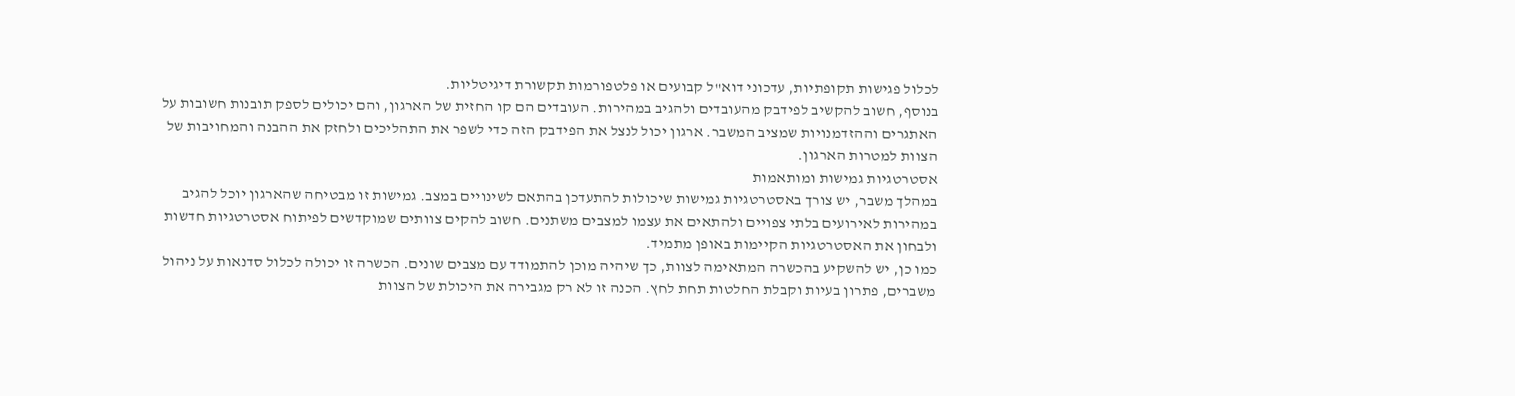לכלול פגישות תקופתיות, עדכוני דוא"ל קבועים או פלטפורמות תקשורת דיגיטליות.
בנוסף, חשוב להקשיב לפידבק מהעובדים ולהגיב במהירות. העובדים הם קו החזית של הארגון, והם יכולים לספק תובנות חשובות על האתגרים וההזדמנויות שמציב המשבר. ארגון יכול לנצל את הפידבק הזה כדי לשפר את התהליכים ולחזק את ההבנה והמחויבות של הצוות למטרות הארגון.
אסטרטגיות גמישות ומותאמות
במהלך משבר, יש צורך באסטרטגיות גמישות שיכולות להתעדכן בהתאם לשינויים במצב. גמישות זו מבטיחה שהארגון יוכל להגיב במהירות לאירועים בלתי צפויים ולהתאים את עצמו למצבים משתנים. חשוב להקים צוותים שמוקדשים לפיתוח אסטרטגיות חדשות ולבחון את האסטרטגיות הקיימות באופן מתמיד.
כמו כן, יש להשקיע בהכשרה המתאימה לצוות, כך שיהיה מוכן להתמודד עם מצבים שונים. הכשרה זו יכולה לכלול סדנאות על ניהול משברים, פתרון בעיות וקבלת החלטות תחת לחץ. הכנה זו לא רק מגבירה את היכולת של הצוות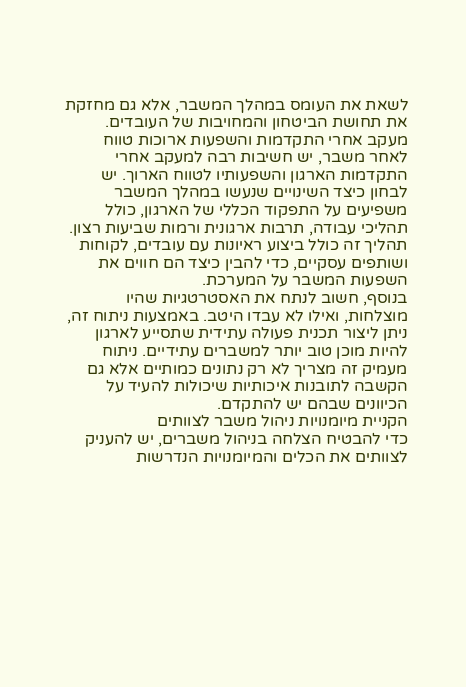לשאת את העומס במהלך המשבר, אלא גם מחזקת את תחושת הביטחון והמחויבות של העובדים.
מעקב אחרי התקדמות והשפעות ארוכות טווח
לאחר משבר, יש חשיבות רבה למעקב אחרי התקדמות הארגון והשפעותיו לטווח הארוך. יש לבחון כיצד השינויים שנעשו במהלך המשבר משפיעים על התפקוד הכללי של הארגון, כולל תהליכי עבודה, תרבות ארגונית ורמות שביעות רצון. תהליך זה כולל ביצוע ראיונות עם עובדים, לקוחות ושותפים עסקיים, כדי להבין כיצד הם חווים את השפעות המשבר על המערכת.
בנוסף, חשוב לנתח את האסטרטגיות שהיו מוצלחות, ואילו לא עבדו היטב. באמצעות ניתוח זה, ניתן ליצור תכנית פעולה עתידית שתסייע לארגון להיות מוכן טוב יותר למשברים עתידיים. ניתוח מעמיק זה מצריך לא רק נתונים כמותיים אלא גם הקשבה לתובנות איכותיות שיכולות להעיד על הכיוונים שבהם יש להתקדם.
הקניית מיומנויות ניהול משבר לצוותים
כדי להבטיח הצלחה בניהול משברים, יש להעניק לצוותים את הכלים והמיומנויות הנדרשות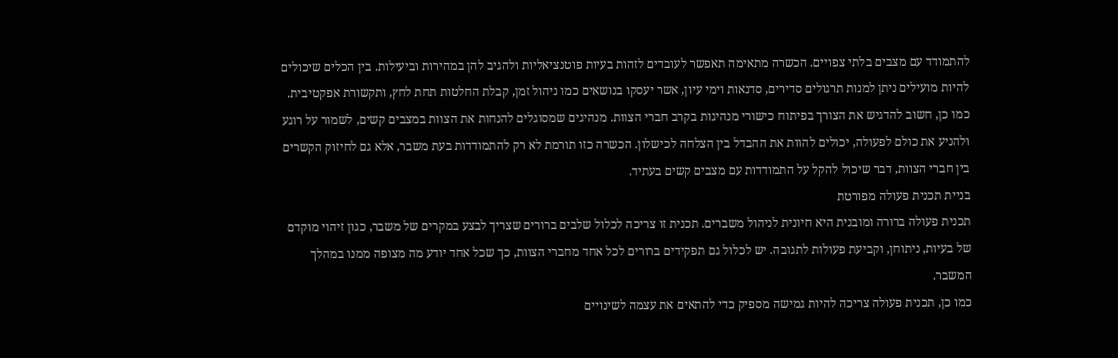להתמודד עם מצבים בלתי צפויים. הכשרה מתאימה תאפשר לעובדים לזהות בעיות פוטנציאליות ולהגיב להן במהירות וביעילות. בין הכלים שיכולים להיות מועילים ניתן למנות תרגולים סדירים, סדנאות וימי עיון, אשר יעסקו בנושאים כמו ניהול זמן, קבלת החלטות תחת לחץ, ותקשורת אפקטיבית.
כמו כן, חשוב להדגיש את הצורך בפיתוח כישורי מנהיגות בקרב חברי הצוות. מנהיגים שמסוגלים להנחות את הצוות במצבים קשים, לשמור על רוגע ולהניע את כולם לפעולה, יכולים להוות את ההבדל בין הצלחה לכישלון. הכשרה כזו תורמת לא רק להתמודדות בעת משבר, אלא גם לחיזוק הקשרים בין חברי הצוות, דבר שיכול להקל על התמודדות עם מצבים קשים בעתיד.
בניית תכנית פעולה מפורטת
תכנית פעולה ברורה ומובנית היא חיונית לניהול משברים. תכנית זו צריכה לכלול שלבים ברורים שצריך לבצע במקרים של משבר, כגון זיהוי מוקדם של בעיות, ניתוחן, וקביעת פעולות לתגובה. יש לכלול גם תפקידים ברורים לכל אחד מחברי הצוות, כך שכל אחד יודע מה מצופה ממנו במהלך המשבר.
כמו כן, תכנית פעולה צריכה להיות גמישה מספיק כדי להתאים את עצמה לשינויים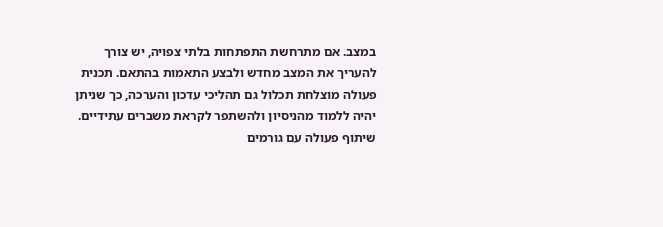במצב. אם מתרחשת התפתחות בלתי צפויה, יש צורך להעריך את המצב מחדש ולבצע התאמות בהתאם. תכנית פעולה מוצלחת תכלול גם תהליכי עדכון והערכה, כך שניתן יהיה ללמוד מהניסיון ולהשתפר לקראת משברים עתידיים.
שיתוף פעולה עם גורמים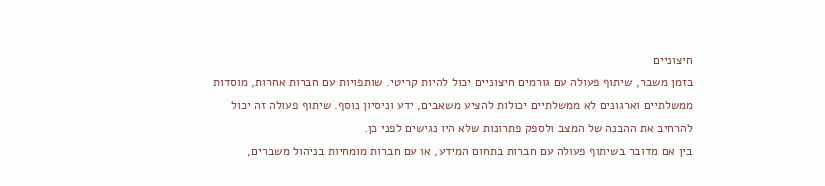חיצוניים
בזמן משבר, שיתוף פעולה עם גורמים חיצוניים יכול להיות קריטי. שותפויות עם חברות אחרות, מוסדות ממשלתיים וארגונים לא ממשלתיים יכולות להציע משאבים, ידע וניסיון נוסף. שיתוף פעולה זה יכול להרחיב את ההבנה של המצב ולספק פתרונות שלא היו נגישים לפני כן.
בין אם מדובר בשיתוף פעולה עם חברות בתחום המידע, או עם חברות מומחיות בניהול משברים,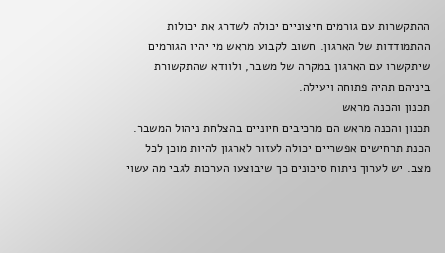ההתקשרות עם גורמים חיצוניים יכולה לשדרג את יכולות ההתמודדות של הארגון. חשוב לקבוע מראש מי יהיו הגורמים שיתקשרו עם הארגון במקרה של משבר, ולוודא שהתקשורת ביניהם תהיה פתוחה ויעילה.
תכנון והכנה מראש
תכנון והכנה מראש הם מרכיבים חיוניים בהצלחת ניהול המשבר. הכנת תרחישים אפשריים יכולה לעזור לארגון להיות מוכן לכל מצב. יש לערוך ניתוח סיכונים כך שיבוצעו הערכות לגבי מה עשוי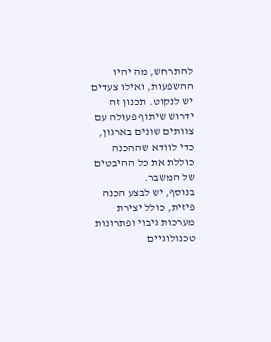להתרחש, מה יהיו ההשפעות, ואילו צעדים יש לנקוט. תכנון זה ידרוש שיתוף פעולה עם צוותים שונים בארגון, כדי לוודא שההכנה כוללת את כל ההיבטים של המשבר.
בנוסף, יש לבצע הכנה פיזית, כולל יצירת מערכות גיבוי ופתרונות טכנולוגיים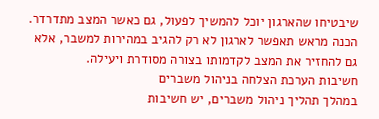שיבטיחו שהארגון יוכל להמשיך לפעול, גם כאשר המצב מתדרדר. הכנה מראש תאפשר לארגון לא רק להגיב במהירות למשבר, אלא גם להחזיר את המצב לקדמותו בצורה מסודרת ויעילה.
חשיבות הערכת הצלחה בניהול משברים
במהלך תהליך ניהול משברים, יש חשיבות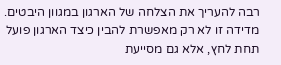רבה להעריך את הצלחה של הארגון במגוון היבטים. מדידה זו לא רק מאפשרת להבין כיצד הארגון פועל תחת לחץ, אלא גם מסייעת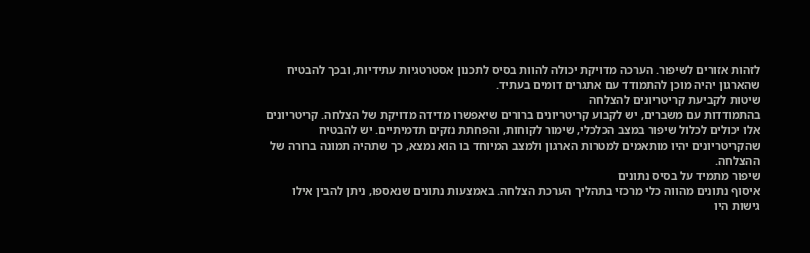לזהות אזורים לשיפור. הערכה מדויקת יכולה להוות בסיס לתכנון אסטרטגיות עתידיות, ובכך להבטיח שהארגון יהיה מוכן להתמודד עם אתגרים דומים בעתיד.
שיטות לקביעת קריטריונים להצלחה
בהתמודדות עם משברים, יש לקבוע קריטריונים ברורים שיאפשרו מדידה מדויקת של הצלחה. קריטריונים אלו יכולים לכלול שיפור במצב הכלכלי, שימור לקוחות, והפחתת נזקים תדמיתיים. יש להבטיח שהקריטריונים יהיו מותאמים למטרות הארגון ולמצב המיוחד בו הוא נמצא, כך שתהיה תמונה ברורה של ההצלחה.
שיפור מתמיד על בסיס נתונים
איסוף נתונים מהווה כלי מרכזי בתהליך הערכת הצלחה. באמצעות נתונים שנאספו, ניתן להבין אילו גישות היו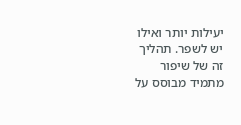יעילות יותר ואילו יש לשפר. תהליך זה של שיפור מתמיד מבוסס על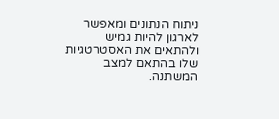ניתוח הנתונים ומאפשר לארגון להיות גמיש ולהתאים את האסטרטגיות שלו בהתאם למצב המשתנה.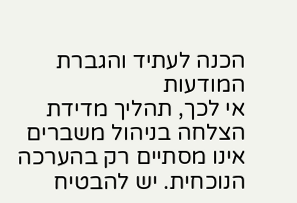הכנה לעתיד והגברת המודעות
אי לכך, תהליך מדידת הצלחה בניהול משברים אינו מסתיים רק בהערכה הנוכחית. יש להבטיח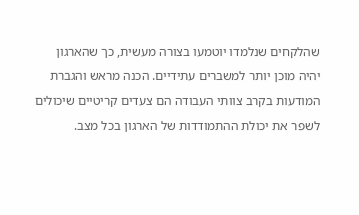שהלקחים שנלמדו יוטמעו בצורה מעשית, כך שהארגון יהיה מוכן יותר למשברים עתידיים. הכנה מראש והגברת המודעות בקרב צוותי העבודה הם צעדים קריטיים שיכולים לשפר את יכולת ההתמודדות של הארגון בכל מצב.